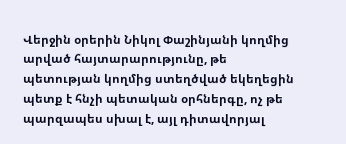Վերջին օրերին Նիկոլ Փաշինյանի կողմից արված հայտարարությունը, թե պետության կողմից ստեղծված եկեղեցին պետք է հնչի պետական օրհներգը, ոչ թե պարզապես սխալ է, այլ դիտավորյալ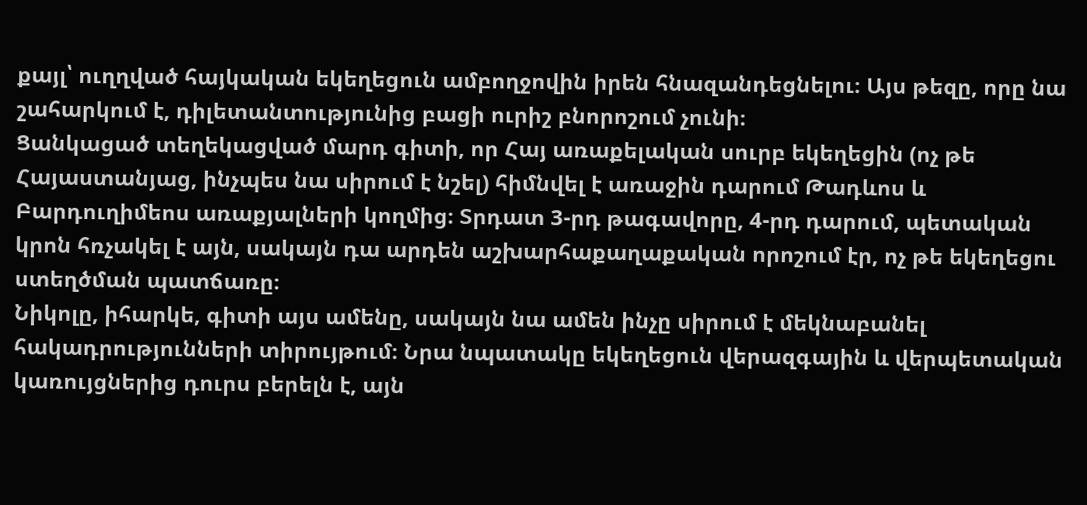քայլ՝ ուղղված հայկական եկեղեցուն ամբողջովին իրեն հնազանդեցնելու։ Այս թեզը, որը նա շահարկում է, դիլետանտությունից բացի ուրիշ բնորոշում չունի։
Ցանկացած տեղեկացված մարդ գիտի, որ Հայ առաքելական սուրբ եկեղեցին (ոչ թե Հայաստանյաց, ինչպես նա սիրում է նշել) հիմնվել է առաջին դարում Թադևոս և Բարդուղիմեոս առաքյալների կողմից։ Տրդատ 3-րդ թագավորը, 4-րդ դարում, պետական կրոն հռչակել է այն, սակայն դա արդեն աշխարհաքաղաքական որոշում էր, ոչ թե եկեղեցու ստեղծման պատճառը։
Նիկոլը, իհարկե, գիտի այս ամենը, սակայն նա ամեն ինչը սիրում է մեկնաբանել հակադրությունների տիրույթում։ Նրա նպատակը եկեղեցուն վերազգային և վերպետական կառույցներից դուրս բերելն է, այն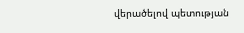վերածելով պետության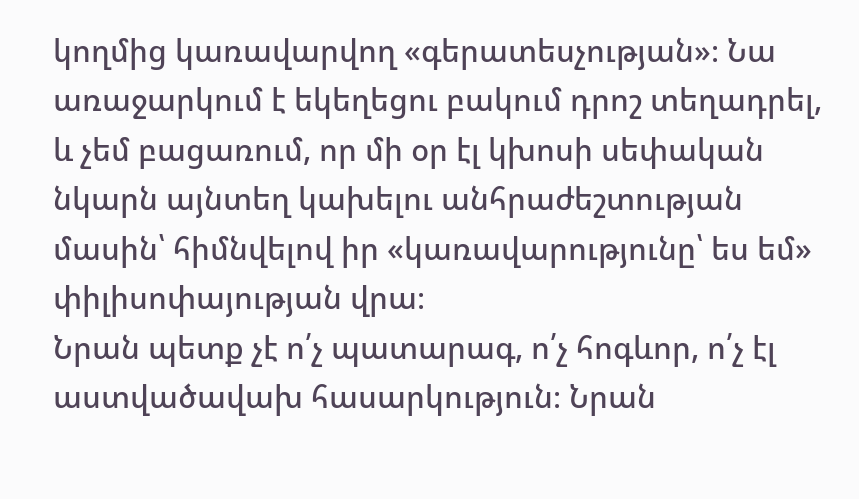կողմից կառավարվող «գերատեսչության»։ Նա առաջարկում է եկեղեցու բակում դրոշ տեղադրել, և չեմ բացառում, որ մի օր էլ կխոսի սեփական նկարն այնտեղ կախելու անհրաժեշտության մասին՝ հիմնվելով իր «կառավարությունը՝ ես եմ» փիլիսոփայության վրա։
Նրան պետք չէ ո՛չ պատարագ, ո՛չ հոգևոր, ո՛չ էլ աստվածավախ հասարկություն։ Նրան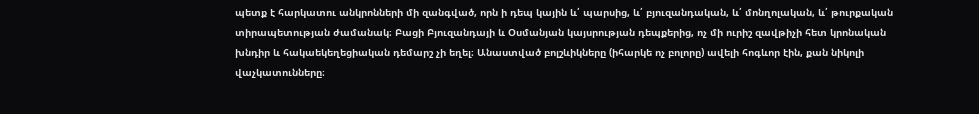պետք է հարկատու անկրոնների մի զանգված, որն ի դեպ կային և՛ պարսից, և՛ բյուզանդական, և՛ մոնղոլական, և՛ թուրքական տիրապետության ժամանակ։ Բացի Բյուզանդայի և Օսմանյան կայսրության դեպքերից, ոչ մի ուրիշ զավթիչի հետ կրոնական խնդիր և հակաեկեղեցիական դեմարշ չի եղել։ Անաստված բոլշևիկները (իհարկե ոչ բոլորը) ավելի հոգևոր էին, քան նիկոլի վաչկատունները։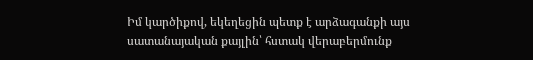Իմ կարծիքով, եկեղեցին պետք է արձագանքի այս սատանայական քայլին՝ հստակ վերաբերմունք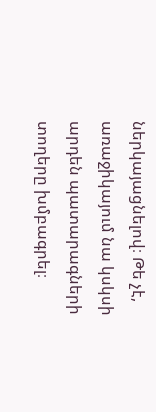ներկայացնելով։ Թե չէ, առաջիկայում նա կսկսի արդեն պատարագների տողերը խմբագրել։